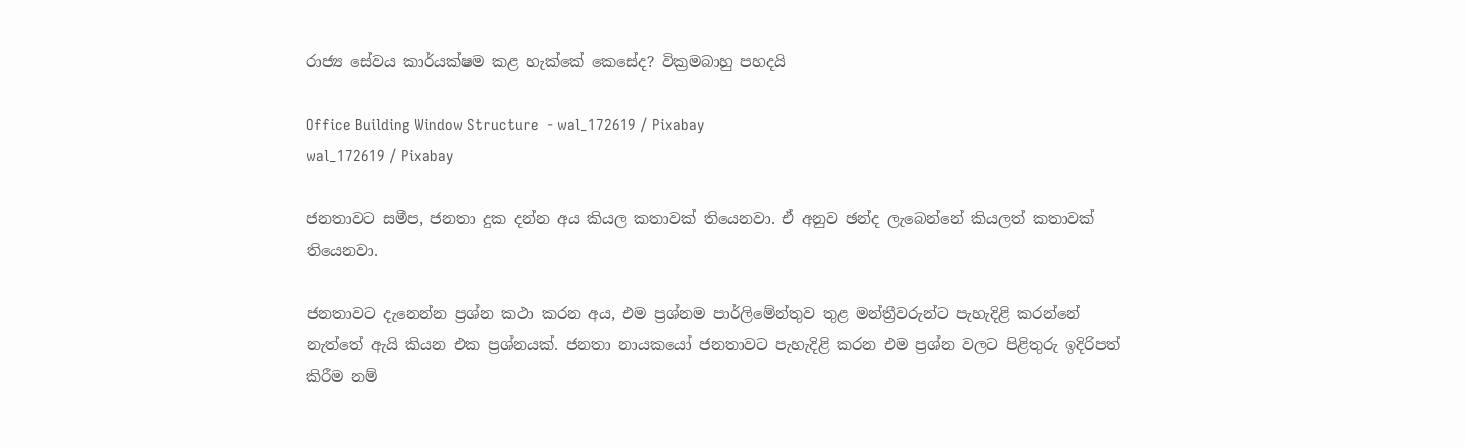රාජ්‍ය සේවය කාර්යක්ෂම කළ හැක්කේ කෙසේද? වික්‍රමබාහු පහදයි

Office Building Window Structure  - wal_172619 / Pixabay
wal_172619 / Pixabay

ජනතාවට සමීප, ජනතා දුක දන්න අය කියල කතාවක් තියෙනවා. ඒ අනුව ඡන්ද ලැබෙන්නේ කියලත් කතාවක් තියෙනවා.

ජනතාවට දැනෙන්න ප්‍රශ්න කථා කරන අය, එම ප්‍රශ්නම පාර්ලිමේන්තුව තුළ මන්ත්‍රීවරුන්ට පැහැදිළි කරන්නේ නැත්තේ ඇයි කියන එක ප්‍රශ්නයක්. ජනතා නායකයෝ ජනතාවට පැහැදිළි කරන එම ප්‍රශ්න වලට පිළිතුරු ඉදිරිපත් කිරීම නම්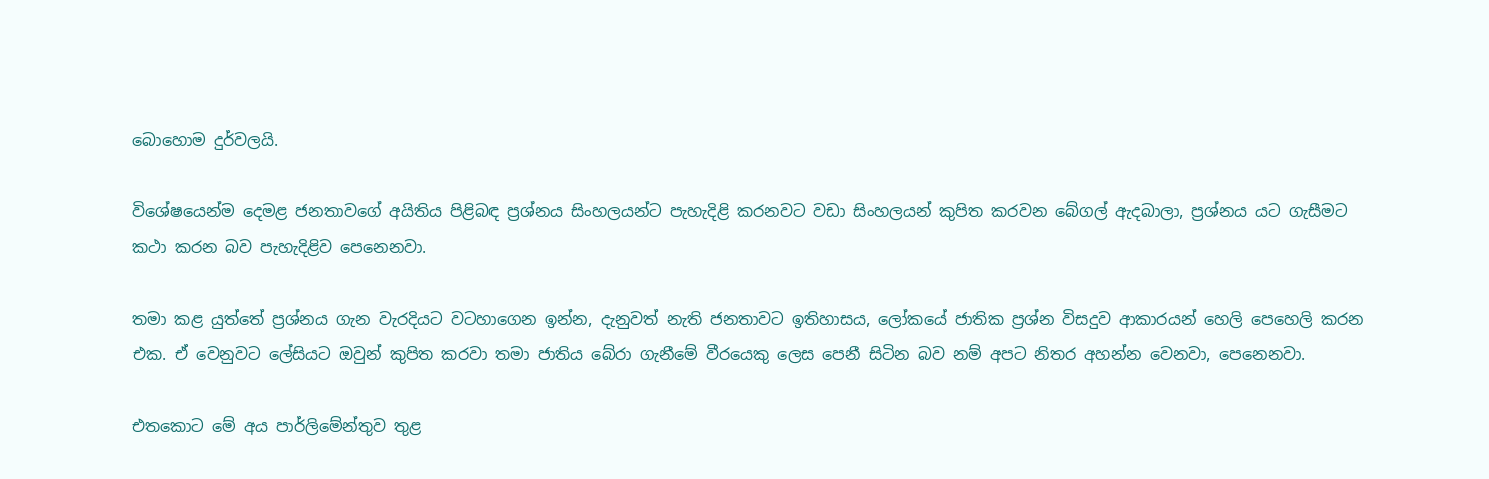බොහොම දුර්වලයි.

විශේෂයෙන්ම දෙමළ ජනතාවගේ අයිතිය පිළිබඳ ප්‍රශ්නය සිංහලයන්ට පැහැදිළි කරනවට වඩා සිංහලයන් කුපිත කරවන බේගල් ඇදබාලා, ප්‍රශ්නය යට ගැසීමට කථා කරන බව පැහැදිළිව පෙනෙනවා.

තමා කළ යුත්තේ ප්‍රශ්නය ගැන වැරදියට වටහාගෙන ඉන්න, දැනුවත් නැති ජනතාවට ඉතිහාසය, ලෝකයේ ජාතික ප්‍රශ්න විසදුව ආකාරයන් හෙලි පෙහෙලි කරන එක. ඒ වෙනුවට ලේසියට ඔවුන් කුපිත කරවා තමා ජාතිය බේරා ගැනීමේ වීරයෙකු ලෙස පෙනී සිටින බව නම් අපට නිතර අහන්න වෙනවා, පෙනෙනවා.

එතකොට මේ අය පාර්ලිමේන්තුව තුළ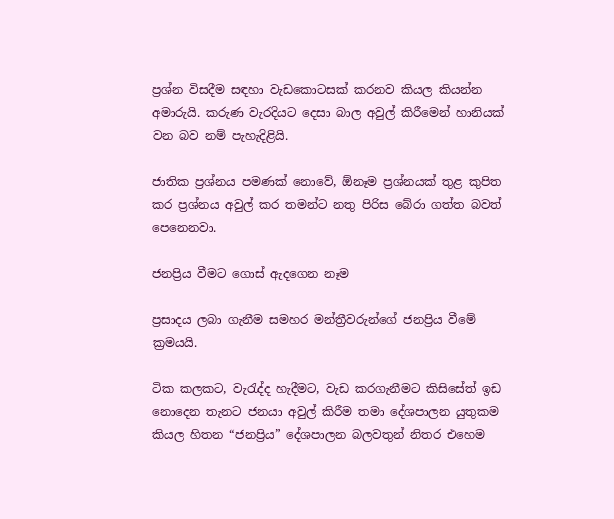ප්‍රශ්න විසදීම සඳහා වැඩකොටසක් කරනව කියල කියන්න අමාරුයි. කරුණ වැරදියට දෙසා බාල අවුල් කිරීමෙන් හානියක් වන බව නම් පැහැදිළියි.

ජාතික ප්‍රශ්නය පමණක් නොවේ, ඕනෑම ප්‍රශ්නයක් තුළ කුපිත කර ප්‍රශ්නය අවුල් කර තමන්ට නතු පිරිස බේරා ගත්ත බවත් පෙනෙනවා.

ජනප්‍රිය වීමට ගොස් ඇදගෙන නෑම

ප්‍රසාදය ලබා ගැනීම සමහර මන්ත්‍රීවරුන්ගේ ජනප්‍රිය වීමේ ක්‍රමයයි.

ටික කලකට, වැරැද්ද හැදීමට, වැඩ කරගැනීමට කිසිසේත් ඉඩ නොදෙන තැනට ජනයා අවුල් කිරීම තමා දේශපාලන යුතුකම කියල හිතන “ජනප්‍රිය” දේශපාලන බලවතුන් නිතර එහෙම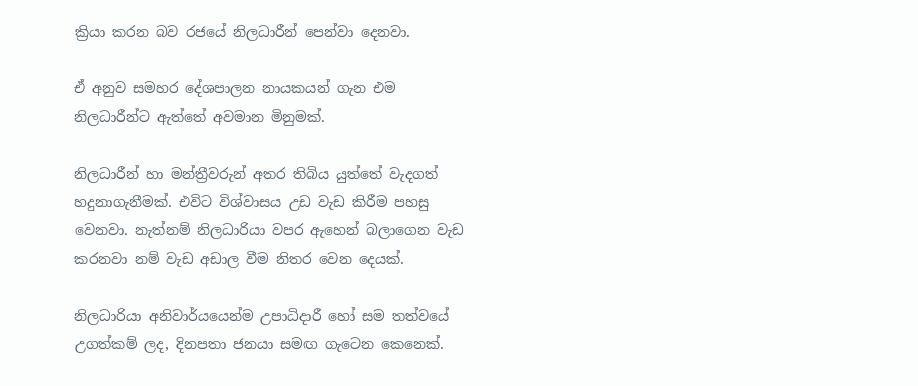ක්‍රියා කරන බව රජයේ නිලධාරීන් පෙන්වා දෙනවා.

ඒ අනුව සමහර දේශපාලන නායකයන් ගැන එම නිලධාරීන්ට ඇත්තේ අවමාන මිනුමක්.

නිලධාරීන් හා මන්ත්‍රීවරුන් අතර තිබිය යුත්තේ වැදගත් හදුනාගැනීමක්. එවිට විශ්වාසය උඩ වැඩ කිරීම පහසු වෙනවා. නැත්නම් නිලධාරියා වපර ඇහෙන් බලාගෙන වැඩ කරනවා නම් වැඩ අඩාල වීම නිතර වෙන දෙයක්.

නිලධාරියා අනිවාර්යයෙන්ම උපාධිදාරී හෝ සම තත්වයේ උගත්කම් ලද, දිනපතා ජනයා සමඟ ගැටෙන කෙනෙක්.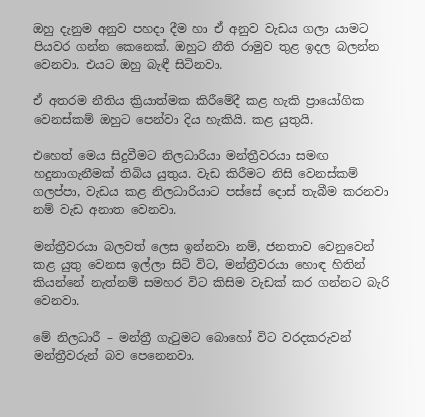ඔහු දැනුම අනුව පහදා දීම හා ඒ අනුව වැඩය ගලා යාමට පියවර ගන්න කෙනෙක්. ඔහුට නීති රාමුව තුළ ඉදල බලන්න වෙනවා. එයට ඔහු බැඳී සිටිනවා.

ඒ අතරම නීතිය ක්‍රියාත්මක කිරීමේදී කළ හැකි ප්‍රායෝගික වෙනස්කම් ඔහුට පෙන්වා දිය හැකියි. කළ යුතුයි.

එහෙත් මෙය සිදුවීමට නිලධාරියා මන්ත්‍රීවරයා සමඟ හදුනාගැනීමක් තිබිය යුතුය. වැඩ කිරීමට නිසි වෙනස්කම් ගලප්පා, වැඩය කළ නිලධාරියාට පස්සේ දොස් තැබීම කරනවා නම් වැඩ අනාත වෙනවා.

මන්ත්‍රීවරයා බලවත් ලෙස ඉන්නවා නම්, ජනතාව වෙනුවෙන් කළ යුතු වෙනස ඉල්ලා සිටි විට, මන්ත්‍රීවරයා හොඳ හිතින් කියන්නේ නැත්නම් සමහර විට කිසිම වැඩක් කර ගන්නට බැරි වෙනවා.

මේ නිලධාරී – මන්ත්‍රී ගැටුමට බොහෝ විට වරදකරුවන් මන්ත්‍රීවරුන් බව පෙනෙනවා.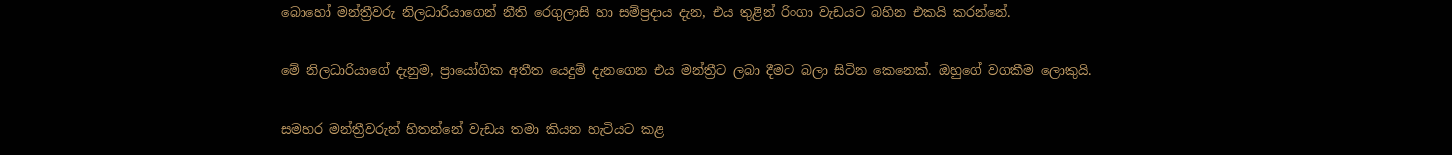බොහෝ මන්ත්‍රීවරු නිලධාරියාගෙන් නීති රෙගුලාසි හා සම්ප්‍රදාය දැන, එය තුළින් රිංගා වැඩයට බහින එකයි කරන්නේ.

මේ නිලධාරියාගේ දැනුම, ප්‍රායෝගික අතීත යෙදුම් දැනගෙන එය මන්ත්‍රීට ලබා දීමට බලා සිටින කෙනෙක්. ඔහුගේ වගකීම ලොකුයි.

සමහර මන්ත්‍රීවරුන් හිතන්නේ වැඩය තමා කියන හැටියට කළ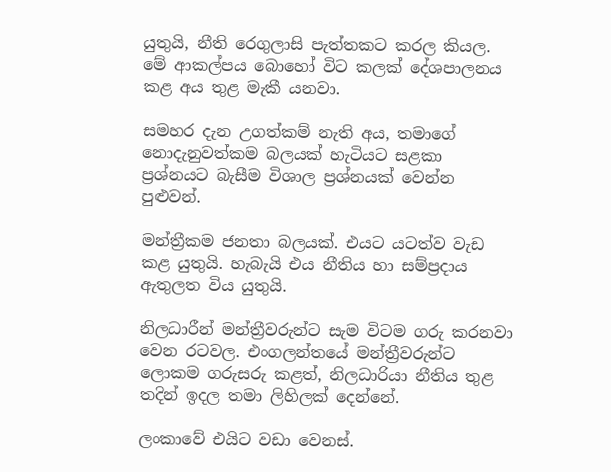යුතුයි, නීති රෙගුලාසි පැත්තකට කරල කියල. මේ ආකල්පය බොහෝ විට කලක් දේශපාලනය කළ අය තුළ මැකී යනවා.

සමහර දැන උගත්කම් නැති අය, තමාගේ නොදැනුවත්කම බලයක් හැටියට සළකා ප්‍රශ්නයට බැසීම විශාල ප්‍රශ්නයක් වෙන්න පුළුවන්.

මන්ත්‍රීකම ජනතා බලයක්. එයට යටත්ව වැඩ කළ යුතුයි. හැබැයි එය නීතිය හා සම්ප්‍රදාය ඇතුලත විය යුතුයි.

නිලධාරීන් මන්ත්‍රීවරුන්ට සැම විටම ගරු කරනවා වෙන රටවල. එංගලන්තයේ මන්ත්‍රීවරුන්ට ලොකම ගරුසරු කළත්, නිලධාරියා නීතිය තුළ තදින් ඉදල තමා ලිහිලක් දෙන්නේ.

ලංකාවේ එයිට වඩා වෙනස්.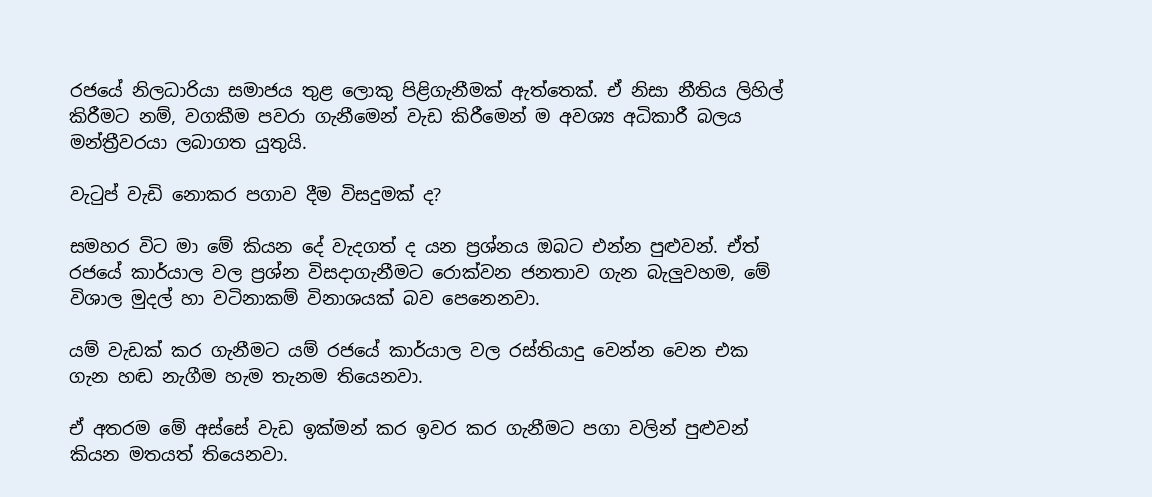රජයේ නිලධාරියා සමාජය තුළ ලොකු පිළිගැනීමක් ඇත්තෙක්. ඒ නිසා නීතිය ලිහිල් කිරීමට නම්, වගකීම පවරා ගැනීමෙන් වැඩ කිරීමෙන් ම අවශ්‍ය අධිකාරී බලය මන්ත්‍රීවරයා ලබාගත යුතුයි.

වැටුප් වැඩි නොකර පගාව දීම විසදුමක් ද?

සමහර විට මා මේ කියන දේ වැදගත් ද යන ප්‍රශ්නය ඔබට එන්න පුළුවන්. ඒත් රජයේ කාර්යාල වල ප්‍රශ්න විසදාගැනීමට රොක්වන ජනතාව ගැන බැලුවහම, මේ විශාල මුදල් හා වටිනාකම් විනාශයක් බව පෙනෙනවා.

යම් වැඩක් කර ගැනීමට යම් රජයේ කාර්යාල වල රස්තියාදු වෙන්න වෙන එක ගැන හඬ නැගීම හැම තැනම තියෙනවා.

ඒ අතරම මේ අස්සේ වැඩ ඉක්මන් කර ඉවර කර ගැනීමට පගා වලින් පුළුවන් කියන මතයත් තියෙනවා.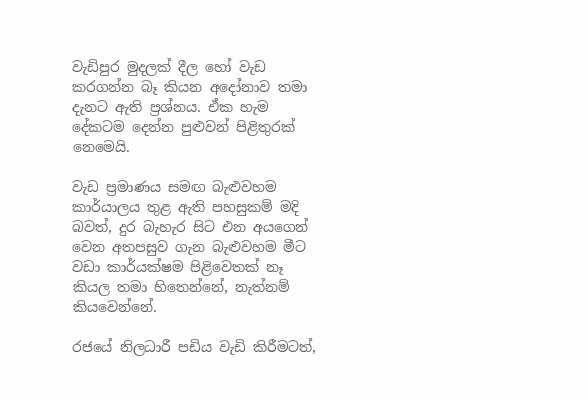වැඩිපුර මුදලක් දීල හෝ වැඩ කරගන්න බෑ කියන අදෝනාව තමා දැනට ඇති ප්‍රශ්නය. ඒක හැම දේකටම දෙන්න පුළුවන් පිළිතුරක් නෙමෙයි.

වැඩ ප්‍රමාණය සමඟ බැළුවහම කාර්යාලය තුළ ඇති පහසුකම් මදි බවත්, දුර බැහැර සිට එන අයගෙන් වෙන අතපසුව ගැන බැළුවහම මීට වඩා කාර්යක්ෂම පිළිවෙතක් නෑ කියල තමා හිතෙන්නේ, නැත්නම් කියවෙන්නේ.

රජයේ නිලධාරී පඩිය වැඩි කිරීමටත්,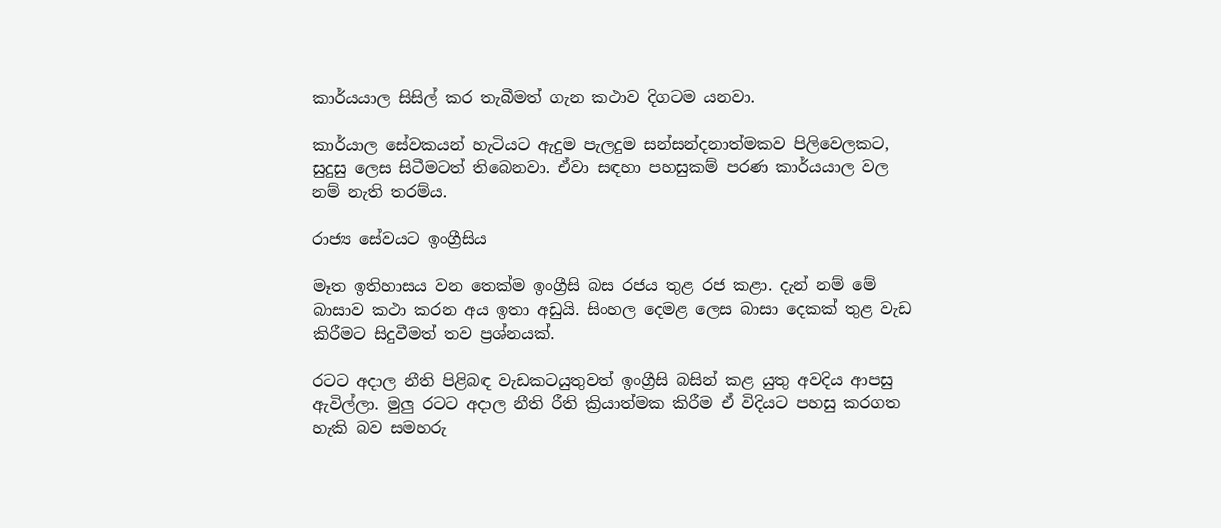කාර්යයාල සිසිල් කර තැබීමත් ගැන කථාව දිගටම යනවා.

කාර්යාල සේවකයන් හැටියට ඇදුම පැලදුම සන්සන්දනාත්මකව පිලිවෙලකට,  සුදුසු ලෙස සිටීමටත් තිබෙනවා. ඒවා සඳහා පහසුකම් පරණ කාර්යයාල වල නම් නැති තරම්ය.

රාජ්‍ය සේවයට ඉංග්‍රීසිය

මෑත ඉතිහාසය වන තෙක්ම ඉංග්‍රීසි බස රජය තුළ රජ කළා. දැන් නම් මේ බාසාව කථා කරන අය ඉතා අඩුයි. සිංහල දෙමළ ලෙස බාසා දෙකක් තුළ වැඩ කිරීමට සිදුවීමත් තව ප්‍රශ්නයක්.

රටට අදාල නීති පිළිබඳ වැඩකටයුතුවත් ඉංග්‍රීසි බසින් කළ යුතු අවදිය ආපසු ඇවිල්ලා. මුලු රටට අදාල නීති රීති ක්‍රියාත්මක කිරීම ඒ විදියට පහසු කරගත හැකි බව සමහරු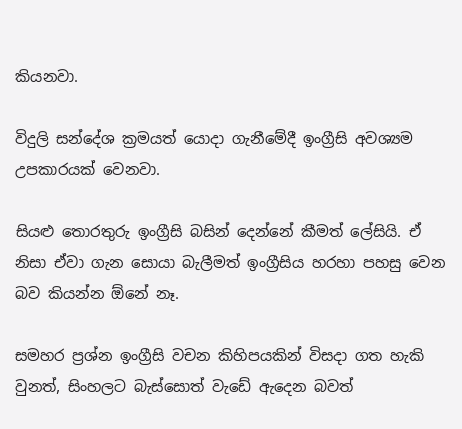කියනවා.

විදුලි සන්දේශ ක්‍රමයත් යොදා ගැනීමේදී ඉංග්‍රීසි අවශ්‍යම උපකාරයක් වෙනවා.

සියළු තොරතුරු ඉංග්‍රීසි බසින් දෙන්නේ කීමත් ලේසියි. ඒ නිසා ඒවා ගැන සොයා බැලීමත් ඉංග්‍රීසිය හරහා පහසු වෙන බව කියන්න ඕනේ නෑ.

සමහර ප්‍රශ්න ඉංග්‍රීසි වචන කිහිපයකින් විසදා ගත හැකි වුනත්, සිංහලට බැස්සොත් වැඩේ ඇදෙන බවත්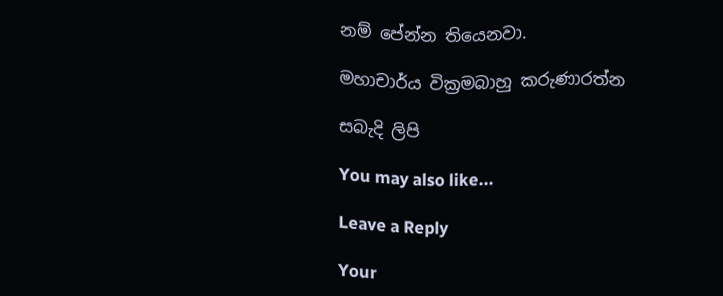නම් පේන්න තියෙනවා.

මහාචාර්ය වික්‍රමබාහු කරුණාරත්න

සබැදි ලිපි

You may also like...

Leave a Reply

Your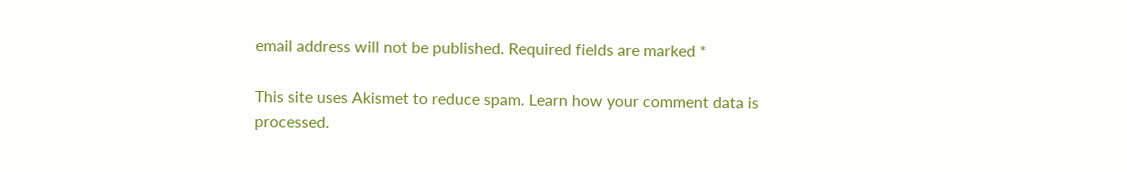email address will not be published. Required fields are marked *

This site uses Akismet to reduce spam. Learn how your comment data is processed.